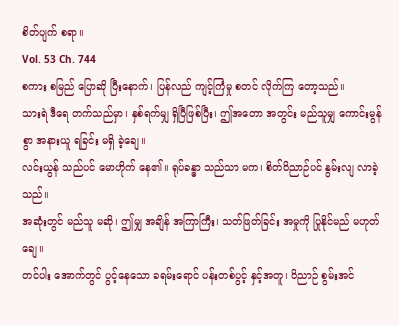စိတ်ပျက် စရာ။
Vol. 53 Ch. 744
စကား စမြည် ပြောဆို ပြီးနောက်၊ ပြန်လည် ကျင့်ကြံမှု စတင် လိုက်ကြ တော့သည်။
သားရဲ ဒီရေ တက်သည်မှာ၊ နှစ်ရက်မျှ ရှိပြီဖြစ်ပြီး၊ ဤအတော အတွင်း မည်သူမျှ ကောင်းမွန်စွာ အနားယူ ရခြင်း မရှိ ခဲ့ချေ။
လင်းယွန် သည်ပင် မောဟိုက် နေ၏။ ရုပ်ခန္ဓာ သည်သာ မက၊ စိတ်ဝိညာဉ်ပင် နွမ်းလျ လာခဲ့သည်။
အဆုံးတွင် မည်သူ မဆို၊ ဤမျှ အချိန် အကြာကြီး၊ သတ်ဖြတ်ခြင်း အမှုကို ပြုနိုင်မည် မဟုတ်ချေ။
တင်ပါး အောက်တွင် ပွင့်နေသော ခရမ်းရောင် ပန်းတစ်ပွင့် နှင့်အတူ၊ ဝိညာဉ် စွမ်းအင်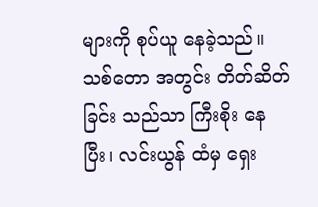များကို စုပ်ယူ နေခဲ့သည်။
သစ်တော အတွင်း တိတ်ဆိတ်ခြင်း သည်သာ ကြီးစိုး နေပြီး၊ လင်းယွန် ထံမှ ရှေး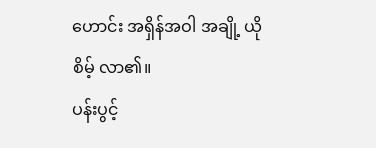ဟောင်း အရှိန်အဝါ အချို့ ယိုစိမ့် လာ၏။
ပန်းပွင့်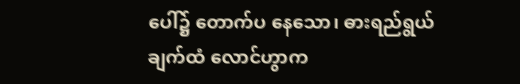ပေါ်၌ တောက်ပ နေသော၊ ဓားရည်ရွယ်ချက်ထံ လောင်ဟွာက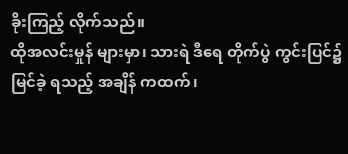ခိုးကြည့် လိုက်သည်။
ထိုအလင်းမှုန် များမှာ၊ သားရဲ ဒီရေ တိုက်ပွဲ ကွင်းပြင်၌ မြင်ခဲ့ ရသည့် အချိန် ကထက်၊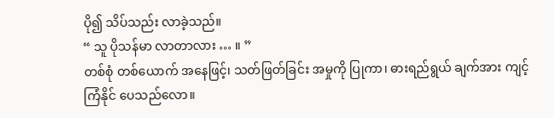ပို၍ သိပ်သည်း လာခဲ့သည်။
“ သူ ပိုသန်မာ လာတာလား … ။ ”
တစ်စုံ တစ်ယောက် အနေဖြင့်၊ သတ်ဖြတ်ခြင်း အမှုကို ပြုကာ၊ ဓားရည်ရွယ် ချက်အား ကျင့်ကြံနိုင် ပေသည်လော။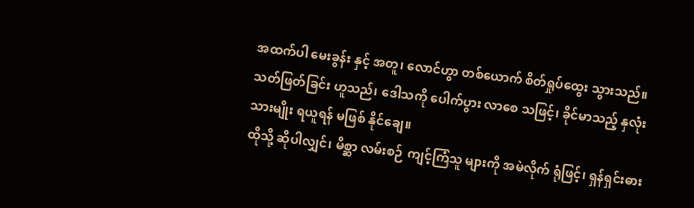အထက်ပါ မေးခွန်း နှင့် အတူ၊ လောင်ဟွာ တစ်ယောက် စိတ်ရှုပ်ထွေး သွားသည်။ သတ်ဖြတ်ခြင်း ဟူသည်၊ ဒေါသကို ပေါက်ပွား လာစေ သဖြင့်၊ ခိုင်မာသည့် နှလုံးသားမျိုး ရယူရန် မဖြစ် နိုင်ချေ။
ထိုသို့ ဆိုပါလျှင်၊ မိစ္ဆာ လမ်းစဉ် ကျင့်ကြံသူ များကို အမဲလိုက် ရုံဖြင့်၊ ရှန်ရှင်းဓား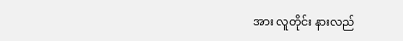အား လူတိုင်း နားလည်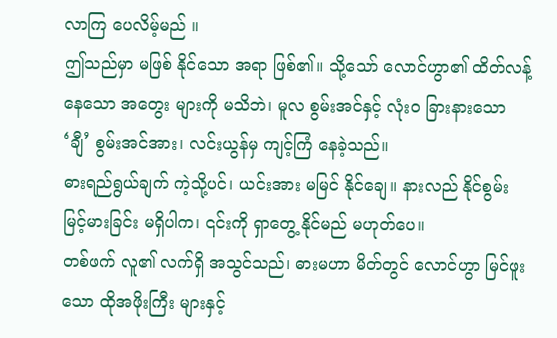လာကြ ပေလိမ့်မည် ။
ဤသည်မှာ မဖြစ် နိုင်သော အရာ ဖြစ်၏။ သို့သော် လောင်ဟွာ၏ ထိတ်လန့် နေသော အတွေး များကို မသိဘဲ၊ မူလ စွမ်းအင်နှင့် လုံးဝ ခြားနားသော ‘ချီ’ စွမ်းအင်အား၊ လင်းယွန်မှ ကျင့်ကြံ နေခဲ့သည်။
ဓားရည်ရွယ်ချက် ကဲ့သို့ပင်၊ ယင်းအား မမြင် နိုင်ချေ။ နားလည် နိုင်စွမ်း မြင့်မားခြင်း မရှိပါက၊ ၎င်းကို ရှာတွေ့ နိုင်မည် မဟုတ်ပေ။
တစ်ဖက် လူ၏ လက်ရှိ အသွင်သည်၊ ဓားမဟာ မိတ်တွင် လောင်ဟွာ မြင်ဖူးသော ထိုအဖိုးကြီး များနှင့်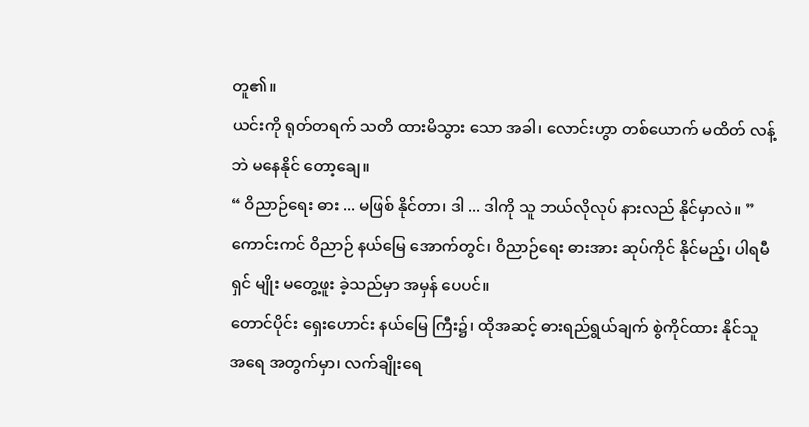တူ၏။
ယင်းကို ရုတ်တရက် သတိ ထားမိသွား သော အခါ၊ လောင်းဟွာ တစ်ယောက် မထိတ် လန့်ဘဲ မနေနိုင် တော့ချေ။
“ ဝိညာဉ်ရေး ဓား ... မဖြစ် နိုင်တာ၊ ဒါ ... ဒါကို သူ ဘယ်လိုလုပ် နားလည် နိုင်မှာလဲ။ ”
ကောင်းကင် ဝိညာဉ် နယ်မြေ အောက်တွင်၊ ဝိညာဉ်ရေး ဓားအား ဆုပ်ကိုင် နိုင်မည့်၊ ပါရမီရှင် မျိုး မတွေ့ဖူး ခဲ့သည်မှာ အမှန် ပေပင်။
တောင်ပိုင်း ရှေးဟောင်း နယ်မြေ ကြီး၌၊ ထိုအဆင့် ဓားရည်ရွယ်ချက် စွဲကိုင်ထား နိုင်သူ အရေ အတွက်မှာ၊ လက်ချိုးရေ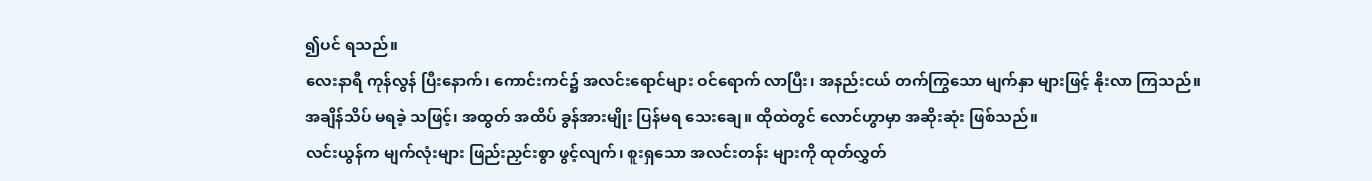၍ပင် ရသည်။
လေးနာရီ ကုန်လွန် ပြီးနောက်၊ ကောင်းကင်၌ အလင်းရောင်များ ဝင်ရောက် လာပြီး၊ အနည်းငယ် တက်ကြွသော မျက်နှာ များဖြင့် နိုးလာ ကြသည်။
အချိန်သိပ် မရခဲ့ သဖြင့်၊ အထွတ် အထိပ် ခွန်အားမျိုး ပြန်မရ သေးချေ။ ထိုထဲတွင် လောင်ဟွာမှာ အဆိုးဆုံး ဖြစ်သည်။
လင်းယွန်က မျက်လုံးများ ဖြည်းညှင်းစွာ ဖွင့်လျက်၊ စူးရှသော အလင်းတန်း များကို ထုတ်လွှတ်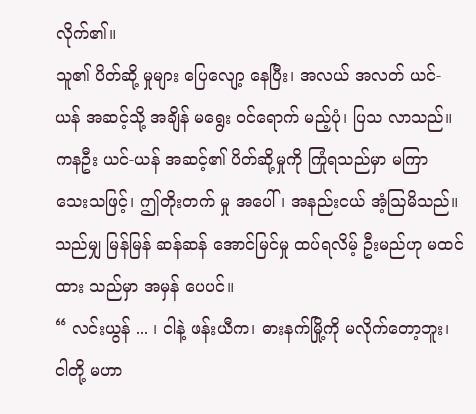လိုက်၏။
သူ၏ ပိတ်ဆို့ မှုများ ပြေလျော့ နေပြီး၊ အလယ် အလတ် ယင်-ယန် အဆင့်သို့ အချိန် မရွေး ဝင်ရောက် မည့်ပုံ၊ ပြသ လာသည်။
ကနဦး ယင်-ယန် အဆင့်၏ ပိတ်ဆို့မှုကို ကြုံရသည်မှာ မကြာ သေးသဖြင့်၊ ဤတိုးတက် မှု အပေါ်၊ အနည်းငယ် အံ့ဩမိသည်။
သည်မျှ မြန်မြန် ဆန်ဆန် အောင်မြင်မှု ထပ်ရလိမ့် ဦးမည်ဟု မထင်ထား သည်မှာ အမှန် ပေပင်။
“ လင်းယွန် ... ၊ ငါနဲ့ ဖန်းယီက၊ ဓားနက်မြို့ကို မလိုက်တော့ဘူး၊ ငါတို့ မဟာ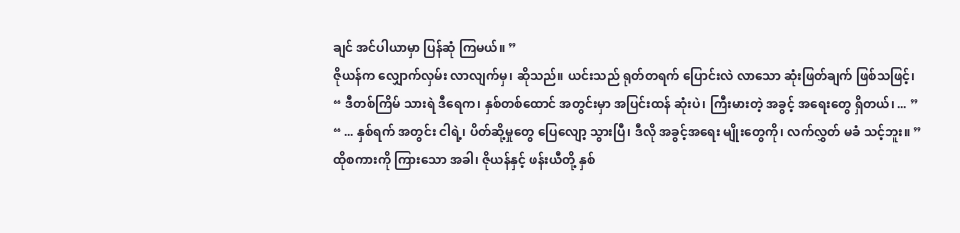ချင် အင်ပါယာမှာ ပြန်ဆုံ ကြမယ်။ ”
ဇိုယန်က လျှောက်လှမ်း လာလျက်မှ၊ ဆိုသည်။ ယင်းသည် ရုတ်တရက် ပြောင်းလဲ လာသော ဆုံးဖြတ်ချက် ဖြစ်သဖြင့်၊
“ ဒီတစ်ကြိမ် သားရဲ ဒီရေက၊ နှစ်တစ်ထောင် အတွင်းမှာ အပြင်းထန် ဆုံးပဲ၊ ကြီးမားတဲ့ အခွင့် အရေးတွေ ရှိတယ်၊ ... ”
“ ... နှစ်ရက် အတွင်း ငါရဲ့၊ ပိတ်ဆို့မှုတွေ ပြေလျော့ သွားပြီ၊ ဒီလို အခွင့်အရေး မျိုးတွေကို၊ လက်လွှတ် မခံ သင့်ဘူး။ ”
ထိုစကားကို ကြားသော အခါ၊ ဇိုယန်နှင့် ဖန်းယီတို့ နှစ်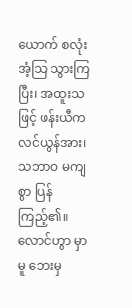ယောက် စလုံး အံ့သြ သွားကြပြီး၊ အထူးသဖြင့် ဖန်းယီက လင်ယွန်အား၊ သဘာဝ မကျစွာ ပြန်ကြည့်၏။
လောင်ဟွာ မှာမူ ဘေးမှ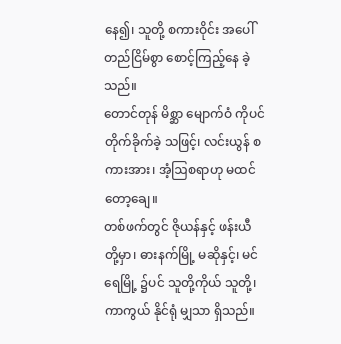နေ၍၊ သူတို့ စကားဝိုင်း အပေါ် တည်ငြိမ်စွာ စောင့်ကြည့်နေ ခဲ့သည်။
တောင်တုန် မိစ္ဆာ မျောက်ဝံ ကိုပင် တိုက်ခိုက်ခဲ့ သဖြင့်၊ လင်းယွန် စကားအား၊ အံ့ဩစရာဟု မထင် တော့ချေ။
တစ်ဖက်တွင် ဇိုယန်နှင့် ဖန်းယီ တို့မှာ၊ ဓားနက်မြို့ မဆိုနှင့်၊ မင်ရေမြို့ ၌ပင် သူတို့ကိုယ် သူတို့၊ ကာကွယ် နိုင်ရုံ မျှသာ ရှိသည်။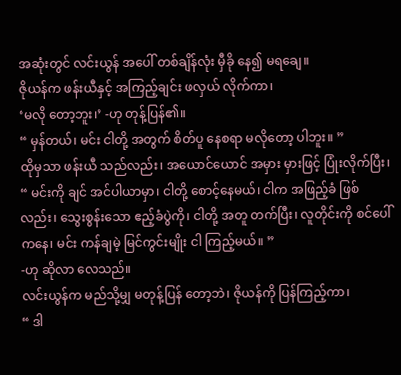အဆုံးတွင် လင်းယွန် အပေါ် တစ်ချိန်လုံး မှီခို နေ၍ မရချေ။
ဇိုယန်က ဖန်းယီနှင့် အကြည့်ချင်း ဖလှယ် လိုက်ကာ၊
‘မလို တော့ဘူး၊’ -ဟု တုန့်ပြန်၏။
“ မှန်တယ်၊ မင်း ငါတို့ အတွက် စိတ်ပူ နေစရာ မလိုတော့ ပါဘူး။ ”
ထိုမှသာ ဖန်းယီ သည်လည်း၊ အယောင်ယောင် အမှား မှားဖြင့် ပြုံးလိုက်ပြီး၊
“ မင်းကို ချင် အင်ပါယာမှာ၊ ငါတို့ စောင့်နေမယ်၊ ငါက အဖြည့်ခံ ဖြစ်လည်း၊ သွေးစွန်းသော ဧည့်ခံပွဲကို၊ ငါတို့ အတူ တက်ပြီး၊ လူတိုင်းကို စင်ပေါ် ကနေ၊ မင်း ကန်ချမဲ့ မြင်ကွင်းမျိုး ငါ ကြည့်မယ်။ ”
-ဟု ဆိုလာ လေသည်။
လင်းယွန်က မည်သို့မျှ မတုန့်ပြန် တော့ဘဲ၊ ဇိုယန်ကို ပြန်ကြည့်ကာ၊
“ ဒါ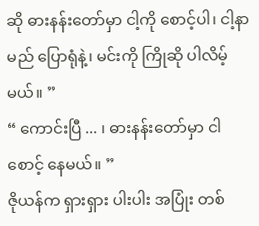ဆို ဓားနန်းတော်မှာ ငါ့ကို စောင့်ပါ၊ ငါ့နာမည် ပြောရုံနဲ့၊ မင်းကို ကြိုဆို ပါလိမ့်မယ်။ ”
“ ကောင်းပြီ ... ၊ ဓားနန်းတော်မှာ ငါစောင့် နေမယ်။ ”
ဇိုယန်က ရှားရှား ပါးပါး အပြုံး တစ်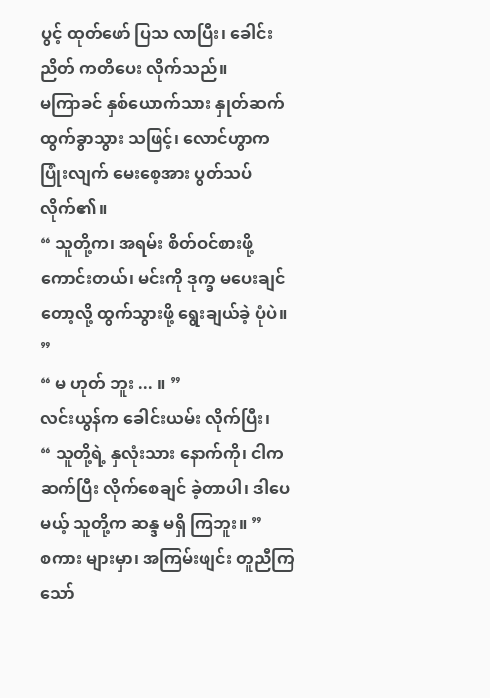ပွင့် ထုတ်ဖော် ပြသ လာပြီး၊ ခေါင်းညိတ် ကတိပေး လိုက်သည်။
မကြာခင် နှစ်ယောက်သား နှုတ်ဆက် ထွက်ခွာသွား သဖြင့်၊ လောင်ဟွာက ပြုံးလျက် မေးစေ့အား ပွတ်သပ် လိုက်၏။
“ သူတို့က၊ အရမ်း စိတ်ဝင်စားဖို့ ကောင်းတယ်၊ မင်းကို ဒုက္ခ မပေးချင် တော့လို့ ထွက်သွားဖို့ ရွေးချယ်ခဲ့ ပုံပဲ။ ”
“ မ ဟုတ် ဘူး ... ။ ”
လင်းယွန်က ခေါင်းယမ်း လိုက်ပြီး၊
“ သူတို့ရဲ့ နှလုံးသား နောက်ကို၊ ငါက ဆက်ပြီး လိုက်စေချင် ခဲ့တာပါ၊ ဒါပေမယ့် သူတို့က ဆန္ဒ မရှိ ကြဘူး။ ”
စကား များမှာ၊ အကြမ်းဖျင်း တူညီကြ သော်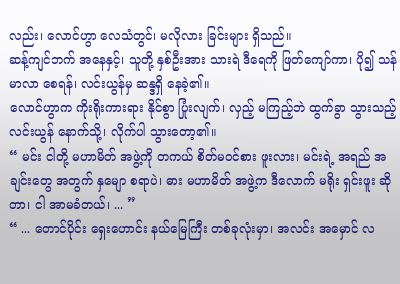လည်း၊ လောင်ဟွာ လေသံတွင်၊ မလိုလား ခြင်းများ ရှိသည်။
ဆန့်ကျင်ဘက် အနေနှင့်၊ သူတို့ နှစ်ဦးအား သားရဲ ဒီရေကို ဖြတ်ကျော်ကာ၊ ပို၍ သန်မာလာ စေရန်၊ လင်းယွန်မှ ဆန္ဒရှိ နေခဲ့၏။
လောင်ဟွာက ကိုးရိုးကားရား နိုင်စွာ ပြုံးလျက်၊ လှည့် မကြည့်ဘဲ ထွက်ခွာ သွားသည့် လင်းယွန် နောက်သို့၊ လိုက်ပါ သွားတော့၏။
“ မင်း ငါတို့ မဟာမိတ် အဖွဲ့ကို တကယ် စိတ်မဝင်စား ဖူးလား၊ မင်းရဲ့ အရည် အချင်းတွေ အတွက် နှမျော စရာပဲ၊ ဓား မဟာမိတ် အဖွဲ့က ဒီလောက် မရိုး ရှင်းဖူး ဆိုတာ၊ ငါ အာမခံတယ်၊ ... ”
“ ... တောင်ပိုင်း ရှေးဟောင်း နယ်မြေကြီး တစ်ခုလုံးမှာ၊ အလင်း အမှောင် လ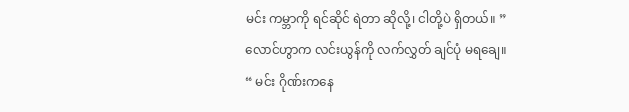မင်း ကမ္ဘာကို ရင်ဆိုင် ရဲတာ ဆိုလို့၊ ငါတို့ပဲ ရှိတယ်။ ”
လောင်ဟွာက လင်းယွန်ကို လက်လွှတ် ချင်ပုံ မရချေ။
“ မင်း ဂိုဏ်းကနေ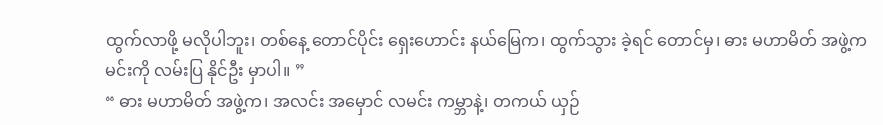ထွက်လာဖို့ မလိုပါဘူး၊ တစ်နေ့ တောင်ပိုင်း ရှေးဟောင်း နယ်မြေက၊ ထွက်သွား ခဲ့ရင် တောင်မှ၊ ဓား မဟာမိတ် အဖွဲ့က မင်းကို လမ်းပြ နိုင်ဦး မှာပါ။ ”
“ ဓား မဟာမိတ် အဖွဲ့က၊ အလင်း အမှောင် လမင်း ကမ္ဘာနဲ့၊ တကယ် ယှဉ်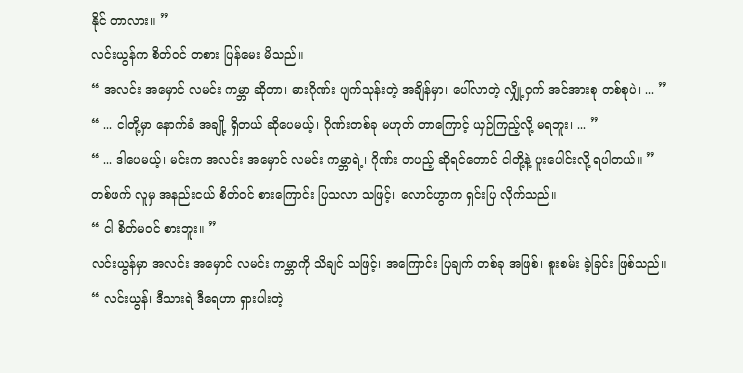နိုင် တာလား။ ”
လင်းယွန်က စိတ်ဝင် တစား ပြန်မေး မိသည်။
“ အလင်း အမှောင် လမင်း ကမ္ဘာ ဆိုတာ၊ ဓားဂိုဏ်း ပျက်သုန်းတဲ့ အချိန်မှာ၊ ပေါ်လာတဲ့ လျှို့ဝှက် အင်အားစု တစ်စုပဲ၊ ... ”
“ ... ငါတို့မှာ နောက်ခံ အချို့ ရှိတယ် ဆိုပေမယ့်၊ ဂိုဏ်းတစ်ခု မဟုတ် တာကြောင့် ယှဉ်ကြည့်လို့ မရဘူး၊ ... ”
“ ... ဒါပေမယ့်၊ မင်းက အလင်း အမှောင် လမင်း ကမ္ဘာရဲ့၊ ဂိုဏ်း တပည့် ဆိုရင်တောင် ငါတို့နဲ့ ပူးပေါင်းလို့ ရပါတယ်။ ”
တစ်ဖက် လူမှ အနည်းငယ် စိတ်ဝင် စားကြောင်း ပြသလာ သဖြင့်၊ လောင်ဟွာက ရှင်းပြ လိုက်သည်။
“ ငါ စိတ်မဝင် စားဘူး။ ”
လင်းယွန်မှာ အလင်း အမှောင် လမင်း ကမ္ဘာကို သိချင် သဖြင့်၊ အကြောင်း ပြချက် တစ်ခု အဖြစ်၊ စူးစမ်း ခဲ့ခြင်း ဖြစ်သည်။
“ လင်းယွန်၊ ဒီသားရဲ ဒီရေဟာ ရှားပါးတဲ့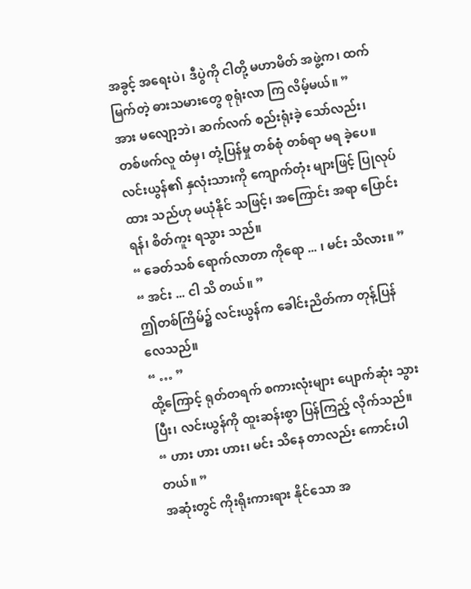အခွင့် အရေးပဲ၊ ဒီပွဲကို ငါတို့ မဟာမိတ် အဖွဲ့က၊ ထက်မြက်တဲ့ ဓားသမားတွေ စုရုံးလာ ကြ လိမ့်မယ်။ ”
အား မလျော့ဘဲ၊ ဆက်လက် စည်းရုံးခဲ့ သော်လည်း၊ တစ်ဖက်လူ ထံမှ၊ တုံ့ပြန်မှု တစ်စုံ တစ်ရာ မရ ခဲ့ပေ။
လင်းယွန်၏ နှလုံးသားကို ကျောက်တုံး များဖြင့် ပြုလုပ်ထား သည်ဟု မယုံနိုင် သဖြင့်၊ အကြောင်း အရာ ပြောင်းရန်၊ စိတ်ကူး ရသွား သည်။
“ ခေတ်သစ် ရောက်လာတာ ကိုရော ... ၊ မင်း သိလား။ ”
“ အင်း ... ငါ သိ တယ်။ ”
ဤတစ်ကြိမ်၌ လင်းယွန်က ခေါင်းညိတ်ကာ တုန့်ပြန် လေသည်။
“ … ”
ထို့ကြောင့် ရုတ်တရက် စကားလုံးများ ပျောက်ဆုံး သွားပြီး၊ လင်းယွန်ကို ထူးဆန်းစွာ ပြန်ကြည့် လိုက်သည်။
“ ဟား ဟား ဟား၊ မင်း သိနေ တာလည်း ကောင်းပါတယ်။ ”
အဆုံးတွင် ကိုးရိုးကားရား နိုင်သော အ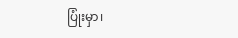ပြုံးမှာ၊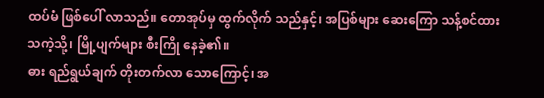ထပ်မံ ဖြစ်ပေါ် လာသည်။ တောအုပ်မှ ထွက်လိုက် သည်နှင့်၊ အပြစ်များ ဆေးကြော သန့်စင်ထား သကဲ့သို့၊ မြို့ပျက်များ စီးကြို နေခဲ့၏။
ဓား ရည်ရွယ်ချက် တိုးတက်လာ သောကြောင့်၊ အ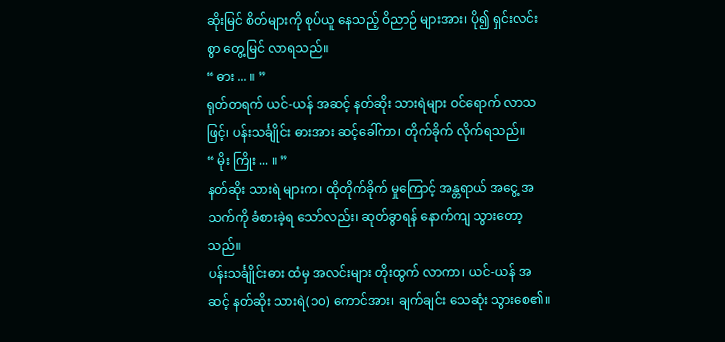ဆိုးမြင် စိတ်များကို စုပ်ယူ နေသည့် ဝိညာဉ် များအား၊ ပို၍ ရှင်းလင်းစွာ တွေ့မြင် လာရသည်။
“ ဓား ... ။ ”
ရုတ်တရက် ယင်-ယန် အဆင့် နတ်ဆိုး သားရဲများ ဝင်ရောက် လာသဖြင့်၊ ပန်းသင်္ချိုင်း ဓားအား ဆင့်ခေါ်ကာ၊ တိုက်ခိုက် လိုက်ရသည်။
“ မိုး ကြိုး ... ။ ”
နတ်ဆိုး သားရဲ များက၊ ထိုတိုက်ခိုက် မှုကြောင့် အန္တရာယ် အငွေ့ အသက်ကို ခံစားခဲ့ရ သော်လည်း၊ ဆုတ်ခွာရန် နောက်ကျ သွားတော့ သည်။
ပန်းသင်္ချိုင်းဓား ထံမှ အလင်းများ တိုးထွက် လာကာ၊ ယင်-ယန် အဆင့် နတ်ဆိုး သားရဲ(၁၀) ကောင်အား၊ ချက်ချင်း သေဆုံး သွားစေ၏။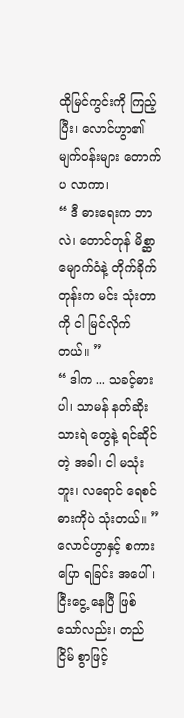ထိုမြင်ကွင်းကို ကြည့်ပြီး၊ လောင်ဟွာ၏ မျက်ဝန်းများ တောက်ပ လာကာ၊
“ ဒီ ဓားရေးက ဘာလဲ၊ တောင်တုန် မိစ္ဆာ မျောက်ဝံနဲ့ တိုက်ခိုက် တုန်းက မင်း သုံးတာကို ငါ မြင်လိုက်တယ်။ ”
“ ဒါက ... သခင့်ဓားပါ၊ သာမန် နတ်ဆိုး သားရဲ တွေနဲ့ ရင်ဆိုင်တဲ့ အခါ၊ ငါ မသုံးဘူး၊ လရောင် ရေစင် ဓားကိုပဲ သုံးတယ်။ ”
လောင်ဟွာနှင့် စကားပြော ရခြင်း အပေါ်၊ ငြီးငွေ့ နေပြီ ဖြစ်သော်လည်း၊ တည်ငြိမ် စွာဖြင့်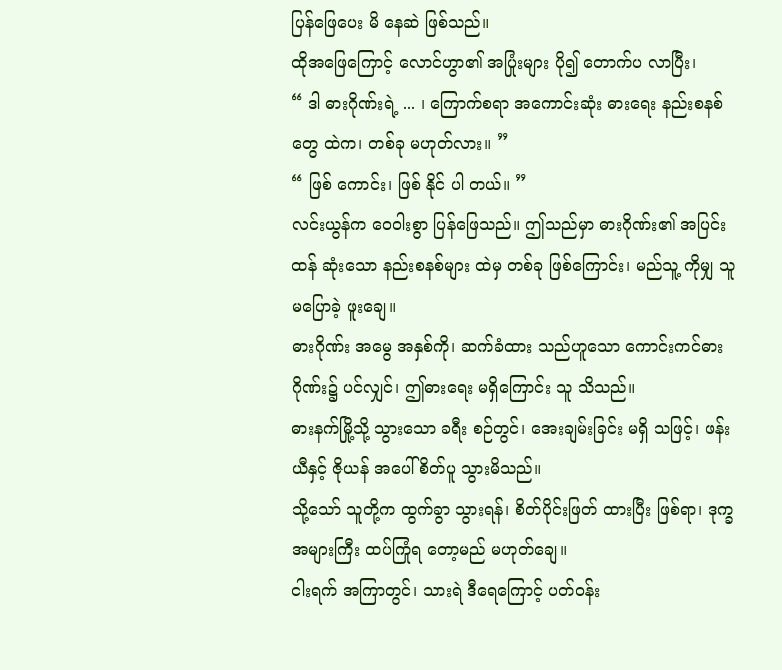ပြန်ဖြေပေး မိ နေဆဲ ဖြစ်သည်။
ထိုအဖြေကြောင့် လောင်ဟွာ၏ အပြုံးများ ပို၍ တောက်ပ လာပြီး၊
“ ဒါ ဓားဂိုဏ်းရဲ့ ... ၊ ကြောက်စရာ အကောင်းဆုံး ဓားရေး နည်းစနစ်တွေ ထဲက၊ တစ်ခု မဟုတ်လား။ ”
“ ဖြစ် ကောင်း၊ ဖြစ် နိုင် ပါ တယ်။ ”
လင်းယွန်က ဝေဝါးစွာ ပြန်ဖြေသည်။ ဤသည်မှာ ဓားဂိုဏ်း၏ အပြင်းထန် ဆုံးသော နည်းစနစ်များ ထဲမှ တစ်ခု ဖြစ်ကြောင်း၊ မည်သူ့ ကိုမျှ သူ မပြောခဲ့ ဖူးချေ။
ဓားဂိုဏ်း အမွေ အနှစ်ကို၊ ဆက်ခံထား သည်ဟူသော ကောင်းကင်ဓား ဂိုဏ်း၌ ပင်လျှင်၊ ဤဓားရေး မရှိကြောင်း သူ သိသည်။
ဓားနက်မြို့သို့ သွားသော ခရီး စဉ်တွင်၊ အေးချမ်းခြင်း မရှိ သဖြင့်၊ ဖန်းယီနှင့် ဇိုယန် အပေါ် စိတ်ပူ သွားမိသည်။
သို့သော် သူတို့က ထွက်ခွာ သွားရန်၊ စိတ်ပိုင်းဖြတ် ထားပြီး ဖြစ်ရာ၊ ဒုက္ခ အများကြီး ထပ်ကြုံရ တော့မည် မဟုတ်ချေ။
ငါးရက် အကြာတွင်၊ သားရဲ ဒီရေကြောင့် ပတ်ဝန်း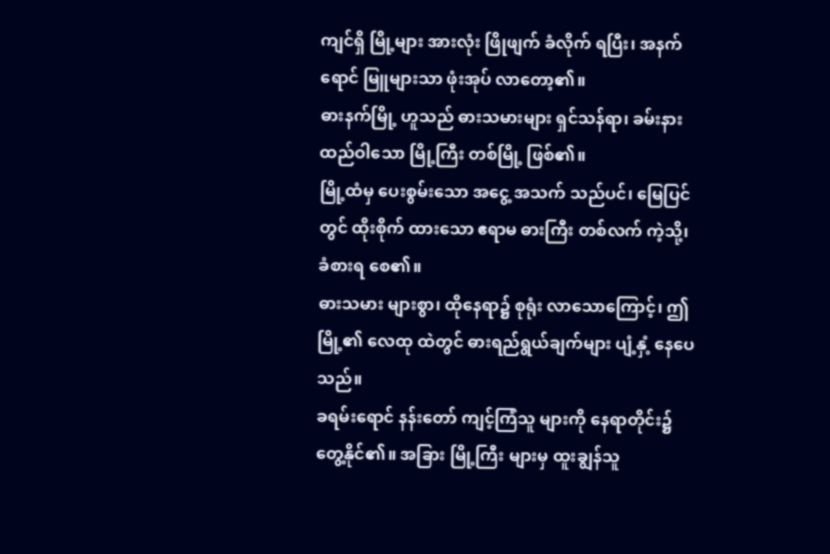ကျင်ရှိ မြို့များ အားလုံး ဖြိုဖျက် ခံလိုက် ရပြီး၊ အနက်ရောင် မြူများသာ ဖုံးအုပ် လာတော့၏။
ဓားနက်မြို့ ဟူသည် ဓားသမားများ ရှင်သန်ရာ၊ ခမ်းနား ထည်ဝါသော မြို့ကြီး တစ်မြို့ ဖြစ်၏။
မြို့ထံမှ ပေးစွမ်းသော အငွေ့ အသက် သည်ပင်၊ မြေပြင်တွင် ထိုးစိုက် ထားသော ဧရာမ ဓားကြီး တစ်လက် ကဲ့သို့၊ ခံစားရ စေ၏။
ဓားသမား များစွာ၊ ထိုနေရာ၌ စုရုံး လာသောကြောင့်၊ ဤမြို့၏ လေထု ထဲတွင် ဓားရည်ရွယ်ချက်များ ပျံ့နှံ့ နေပေ သည်။
ခရမ်းရောင် နန်းတော် ကျင့်ကြံသူ များကို နေရာတိုင်း၌ တွေ့နိုင်၏။ အခြား မြို့ကြီး များမှ ထူးချွန်သူ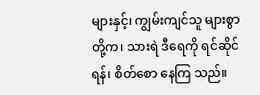များနှင့်၊ ကျွမ်းကျင်သူ များစွာ တို့က၊ သားရဲ ဒီရေကို ရင်ဆိုင်ရန်၊ စိတ်စော နေကြ သည်။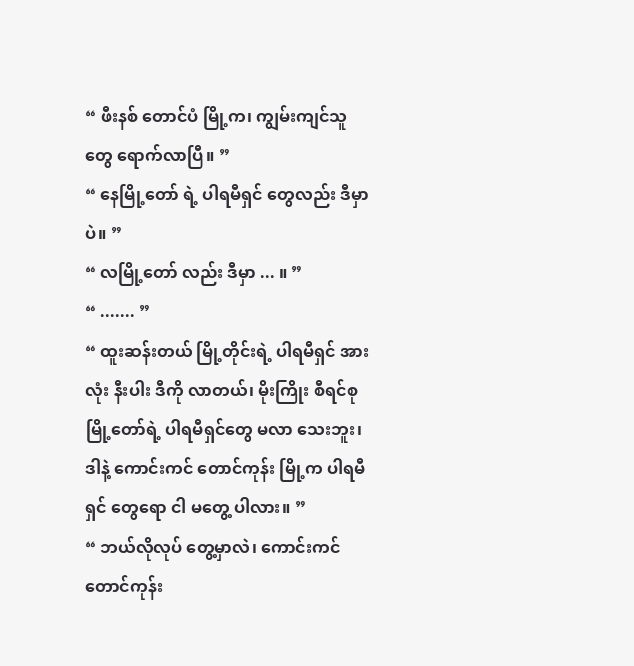“ ဖီးနစ် တောင်ပံ မြို့က၊ ကျွမ်းကျင်သူတွေ ရောက်လာပြီ။ ”
“ နေမြို့တော် ရဲ့ ပါရမီရှင် တွေလည်း ဒီမှာပဲ။ ”
“ လမြို့တော် လည်း ဒီမှာ ... ။ ”
“ ....... ”
“ ထူးဆန်းတယ် မြို့တိုင်းရဲ့ ပါရမီရှင် အားလုံး နီးပါး ဒီကို လာတယ်၊ မိုးကြိုး စီရင်စု မြို့တော်ရဲ့ ပါရမီရှင်တွေ မလာ သေးဘူး၊ ဒါနဲ့ ကောင်းကင် တောင်ကုန်း မြို့က ပါရမီရှင် တွေရော ငါ မတွေ့ ပါလား။ ”
“ ဘယ်လိုလုပ် တွေ့မှာလဲ၊ ကောင်းကင် တောင်ကုန်း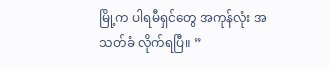မြို့က ပါရမီရှင်တွေ အကုန်လုံး အသတ်ခံ လိုက်ရပြီ။ ”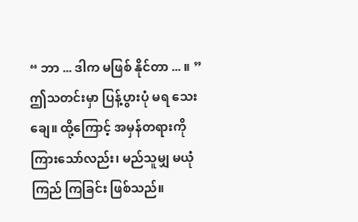“ ဘာ ... ဒါက မဖြစ် နိုင်တာ ... ။ ”
ဤသတင်းမှာ ပြန့်ပွားပုံ မရ သေးချေ။ ထို့ကြောင့် အမှန်တရားကို ကြားသော်လည်း၊ မည်သူမျှ မယုံကြည် ကြခြင်း ဖြစ်သည်။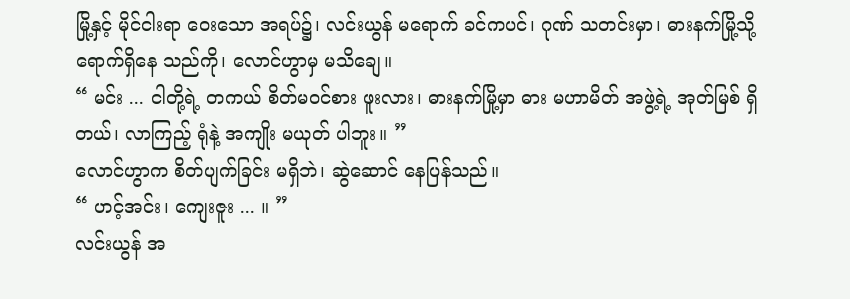မြို့နှင့် မိုင်ငါးရာ ဝေးသော အရပ်၌၊ လင်းယွန် မရောက် ခင်ကပင်၊ ဂုဏ် သတင်းမှာ၊ ဓားနက်မြို့သို့ ရောက်ရှိနေ သည်ကို၊ လောင်ဟွာမှ မသိချေ။
“ မင်း ... ငါတို့ရဲ့ တကယ် စိတ်မဝင်စား ဖူးလား၊ ဓားနက်မြို့မှာ ဓား မဟာမိတ် အဖွဲ့ရဲ့ အုတ်မြစ် ရှိတယ်၊ လာကြည့် ရုံနဲ့ အကျိုး မယုတ် ပါဘူး။ ”
လောင်ဟွာက စိတ်ပျက်ခြင်း မရှိဘဲ၊ ဆွဲဆောင် နေပြန်သည်။
“ ဟင့်အင်း၊ ကျေးဇူး ... ။ ”
လင်းယွန် အ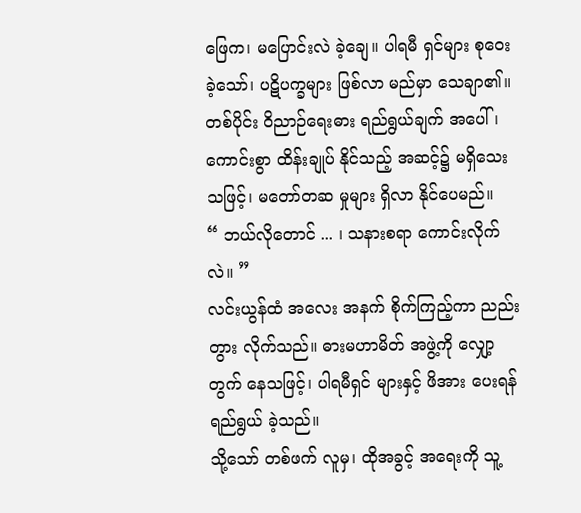ဖြေက၊ မပြောင်းလဲ ခဲ့ချေ။ ပါရမီ ရှင်များ စုဝေး ခဲ့သော်၊ ပဋိပက္ခများ ဖြစ်လာ မည်မှာ သေချာ၏။
တစ်ပိုင်း ဝိညာဉ်ရေးဓား ရည်ရွယ်ချက် အပေါ်၊ ကောင်းစွာ ထိန်းချုပ် နိုင်သည့် အဆင့်၌ မရှိသေး သဖြင့်၊ မတော်တဆ မှုများ ရှိလာ နိုင်ပေမည်။
“ ဘယ်လိုတောင် ... ၊ သနားစရာ ကောင်းလိုက်လဲ။ ”
လင်းယွန်ထံ အလေး အနက် စိုက်ကြည့်ကာ ညည်းတွား လိုက်သည်။ ဓားမဟာမိတ် အဖွဲ့ကို လျှော့တွက် နေသဖြင့်၊ ပါရမီရှင် များနှင့် ဖိအား ပေးရန် ရည်ရွယ် ခဲ့သည်။
သို့သော် တစ်ဖက် လူမှ၊ ထိုအခွင့် အရေးကို သူ့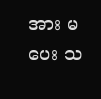အား မပေး သ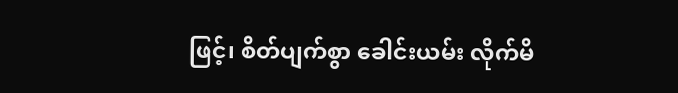ဖြင့်၊ စိတ်ပျက်စွာ ခေါင်းယမ်း လိုက်မိ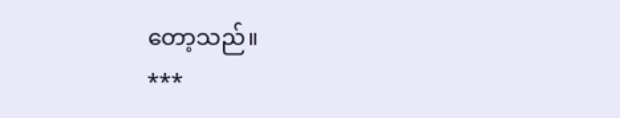တော့သည်။
***